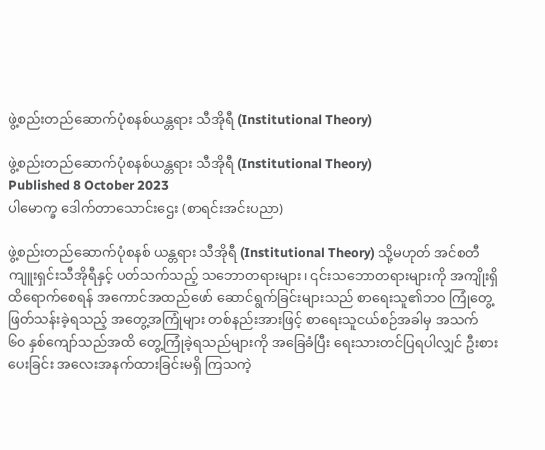ဖွဲ့စည်းတည်ဆောက်ပုံစနစ်ယန္တရား သီအိုရီ (Institutional Theory)

ဖွဲ့စည်းတည်ဆောက်ပုံစနစ်ယန္တရား သီအိုရီ (Institutional Theory)
Published 8 October 2023
ပါမောက္ခ ဒေါက်တာသောင်းဌေး (စာရင်းအင်းပညာ)

ဖွဲ့စည်းတည်ဆောက်ပုံစနစ် ယန္တရား သီအိုရီ (Institutional Theory) သို့မဟုတ် အင်စတီကျူးရှင်းသီအိုရီနှင့် ပတ်သက်သည့် သဘောတရားများ၊ ၎င်းသဘောတရားများကို အကျိုးရှိ ထိရောက်စေရန် အကောင်အထည်ဖော် ဆောင်ရွက်ခြင်းများသည် စာရေးသူ၏ဘဝ ကြုံတွေ့ဖြတ်သန်းခဲ့ရသည့် အတွေ့အကြုံများ တစ်နည်းအားဖြင့် စာရေးသူငယ်စဉ်အခါမှ အသက် ၆၀ နှစ်ကျော်သည်အထိ တွေ့ကြုံခဲ့ရသည်များကို အခြေခံပြီး ရေးသားတင်ပြရပါလျှင် ဦးစားပေးခြင်း အလေးအနက်ထားခြင်းမရှိ ကြသကဲ့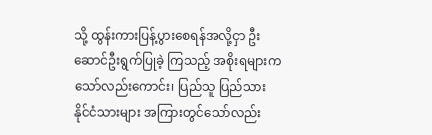သို့ ထွန်းကားပြန့်ပွားစေရန်အလို့ငှာ ဦးဆောင်ဦးရွက်ပြုခဲ့ ကြသည့် အစိုးရများကသော်လည်းကောင်း၊ ပြည်သူ ပြည်သား နိုင်ငံသားများ အကြားတွင်သော်လည်း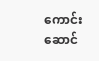ကောင်း ဆောင်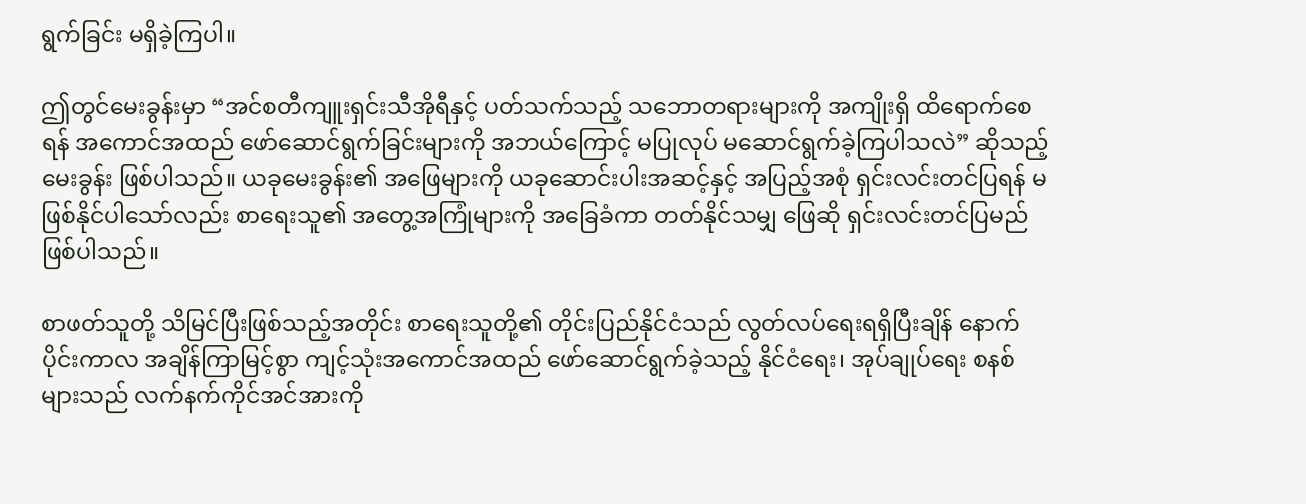ရွက်ခြင်း မရှိခဲ့ကြပါ။

ဤတွင်မေးခွန်းမှာ “အင်စတီကျူးရှင်းသီအိုရီနှင့် ပတ်သက်သည့် သဘောတရားများကို အကျိုးရှိ ထိရောက်စေရန် အကောင်အထည် ဖော်ဆောင်ရွက်ခြင်းများကို အဘယ်ကြောင့် မပြုလုပ် မဆောင်ရွက်ခဲ့ကြပါသလဲ” ဆိုသည့် မေးခွန်း ဖြစ်ပါသည်။ ယခုမေးခွန်း၏ အဖြေများကို ယခုဆောင်းပါးအဆင့်နှင့် အပြည့်အစုံ ရှင်းလင်းတင်ပြရန် မဖြစ်နိုင်ပါသော်လည်း စာရေးသူ၏ အတွေ့အကြုံများကို အခြေခံကာ တတ်နိုင်သမျှ ဖြေဆို ရှင်းလင်းတင်ပြမည် ဖြစ်ပါသည်။

စာဖတ်သူတို့ သိမြင်ပြီးဖြစ်သည့်အတိုင်း စာရေးသူတို့၏ တိုင်းပြည်နိုင်ငံသည် လွတ်လပ်ရေးရရှိပြီးချိန် နောက်ပိုင်းကာလ အချိန်ကြာမြင့်စွာ ကျင့်သုံးအကောင်အထည် ဖော်ဆောင်ရွက်ခဲ့သည့် နိုင်ငံရေး၊ အုပ်ချုပ်ရေး စနစ်များသည် လက်နက်ကိုင်အင်အားကို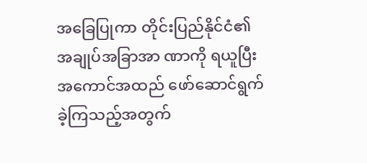အခြေပြုကာ တိုင်းပြည်နိုင်ငံ၏ အချုပ်အခြာအာ ဏာကို ရယူပြီး အကောင်အထည် ဖော်ဆောင်ရွက်ခဲ့ကြသည့်အတွက်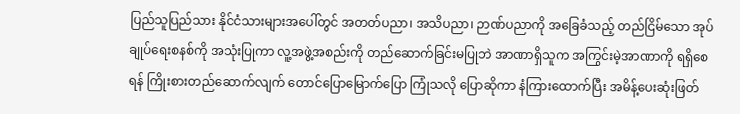ပြည်သူပြည်သား နိုင်ငံသားများအပေါ်တွင် အတတ်ပညာ၊ အသိပညာ၊ ဉာဏ်ပညာကို အခြေခံသည့် တည်ငြိမ်သော အုပ်ချုပ်ရေးစနစ်ကို အသုံးပြုကာ လူ့အဖွဲ့အစည်းကို တည်ဆောက်ခြင်းမပြုဘဲ အာဏာရှိသူက အကြွင်းမဲ့အာဏာကို ရရှိစေရန် ကြိုးစားတည်ဆောက်လျက် တောင်ပြောမြောက်ပြော ကြုံသလို ပြောဆိုကာ နံကြားထောက်ပြီး အမိန့်ပေးဆုံးဖြတ်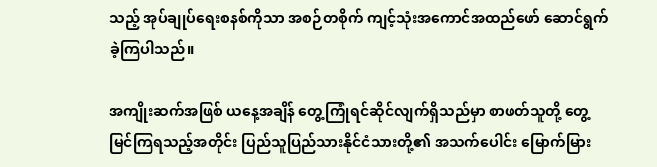သည့် အုပ်ချုပ်ရေးစနစ်ကိုသာ အစဉ်တစိုက် ကျင့်သုံးအကောင်အထည်ဖော် ဆောင်ရွက်ခဲ့ကြပါသည်။

အကျိုးဆက်အဖြစ် ယနေ့အချိန် တွေ့ကြုံရင်ဆိုင်လျက်ရှိသည်မှာ စာဖတ်သူတို့ တွေ့မြင်ကြရသည့်အတိုင်း ပြည်သူပြည်သားနိုင်ငံသားတို့၏ အသက်ပေါင်း မြောက်မြား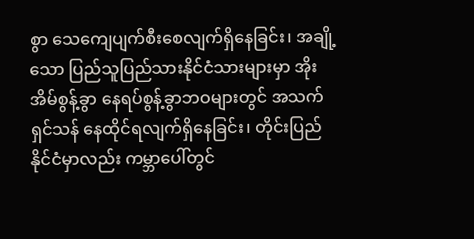စွာ သေကျေပျက်စီးစေလျက်ရှိနေခြင်း၊ အချို့သော ပြည်သူပြည်သားနိုင်ငံသားများမှာ အိုးအိမ်စွန့်ခွာ နေရပ်စွန့်ခွာဘဝများတွင် အသက်ရှင်သန် နေထိုင်ရလျက်ရှိနေခြင်း၊ တိုင်းပြည်နိုင်ငံမှာလည်း ကမ္ဘာပေါ်တွင်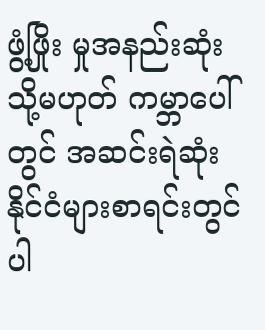ဖွံ့ဖြိုး မှုအနည်းဆုံး သို့မဟုတ် ကမ္ဘာပေါ်တွင် အဆင်းရဲဆုံးနိုင်ငံများစာရင်းတွင် ပါ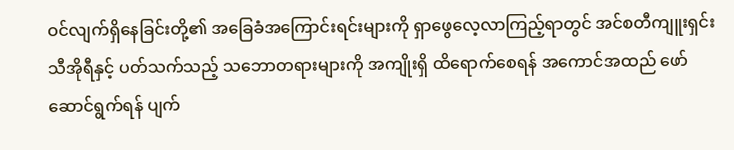ဝင်လျက်ရှိနေခြင်းတို့၏ အခြေခံအကြောင်းရင်းများကို ရှာဖွေလေ့လာကြည့်ရာတွင် အင်စတီကျူးရှင်းသီအိုရီနှင့် ပတ်သက်သည့် သဘောတရားများကို အကျိုးရှိ ထိရောက်စေရန် အကောင်အထည် ဖော်ဆောင်ရွက်ရန် ပျက်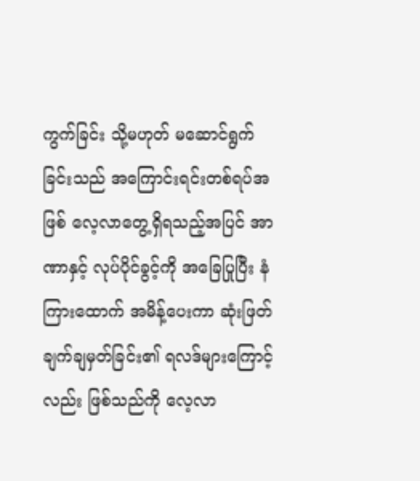ကွက်ခြင်း သို့မဟုတ် မဆောင်ရွက်ခြင်းသည် အကြောင်းရင်းတစ်ရပ်အဖြစ် လေ့လာတွေ့ရှိရသည့်အပြင် အာဏာနှင့် လုပ်ပိုင်ခွင့်ကို အခြေပြုပြီး နံကြားထောက် အမိန့်ပေးကာ ဆုံးဖြတ်ချက်ချမှတ်ခြင်း၏ ရလဒ်များကြောင့်လည်း ဖြစ်သည်ကို လေ့လာ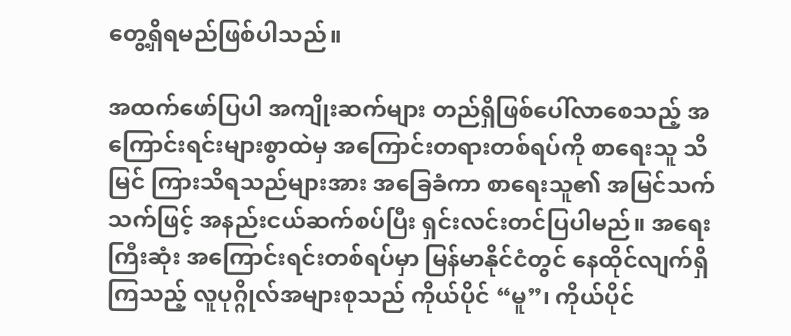တွေ့ရှိရမည်ဖြစ်ပါသည်။

အထက်ဖော်ပြပါ အကျိုးဆက်များ တည်ရှိဖြစ်ပေါ်လာစေသည့် အကြောင်းရင်းများစွာထဲမှ အကြောင်းတရားတစ်ရပ်ကို စာရေးသူ သိမြင် ကြားသိရသည်များအား အခြေခံကာ စာရေးသူ၏ အမြင်သက်သက်ဖြင့် အနည်းငယ်ဆက်စပ်ပြီး ရှင်းလင်းတင်ပြပါမည်။ အရေးကြီးဆုံး အကြောင်းရင်းတစ်ရပ်မှာ မြန်မာနိုင်ငံတွင် နေထိုင်လျက်ရှိကြသည့် လူပုဂ္ဂိုလ်အများစုသည် ကိုယ်ပိုင် “မူ”၊ ကိုယ်ပိုင်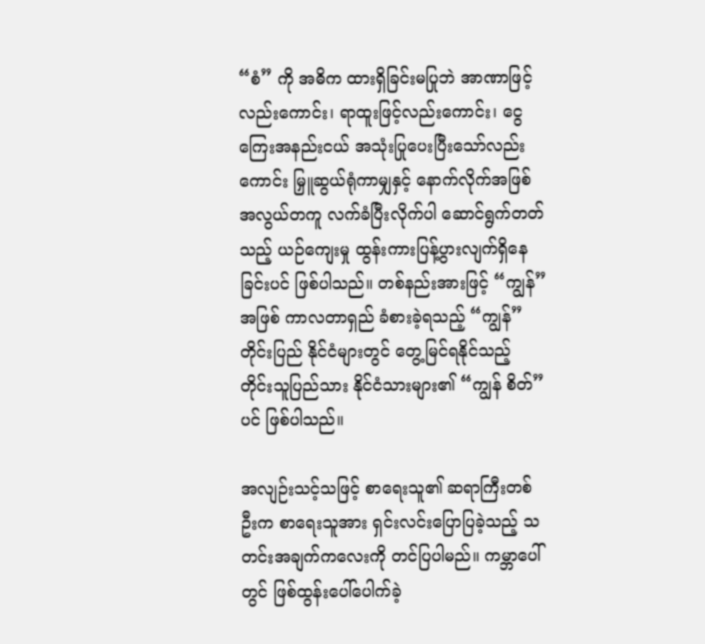“စံ” ကို အဓိက ထားရှိခြင်းမပြုဘဲ အာဏာဖြင့်လည်းကောင်း၊ ရာထူးဖြင့်လည်းကောင်း၊ ငွေကြေးအနည်းငယ် အသုံးပြုပေးပြီးသော်လည်းကောင်း မြှူဆွယ်ရုံကာမျှနှင့် နောက်လိုက်အဖြစ် အလွယ်တကူ လက်ခံပြီးလိုက်ပါ ဆောင်ရွက်တတ်သည့် ယဉ်ကျေးမှု ထွန်းကားပြန့်ပွားလျက်ရှိနေခြင်းပင် ဖြစ်ပါသည်။ တစ်နည်းအားဖြင့် “ကျွန်” အဖြစ် ကာလတာရှည် ခံစားခဲ့ရသည့် “ကျွန်” တိုင်းပြည် နိုင်ငံများတွင် တွေ့မြင်ရနိုင်သည့် တိုင်းသူပြည်သား နိုင်ငံသားများ၏ “ကျွန် စိတ်”ပင် ဖြစ်ပါသည်။

အလျဉ်းသင့်သဖြင့် စာရေးသူ၏ ဆရာကြီးတစ်ဦးက စာရေးသူအား ရှင်းလင်းပြောပြခဲ့သည့် သတင်းအချက်ကလေးကို တင်ပြပါမည်။ ကမ္ဘာပေါ်တွင် ဖြစ်ထွန်းပေါ်ပေါက်ခဲ့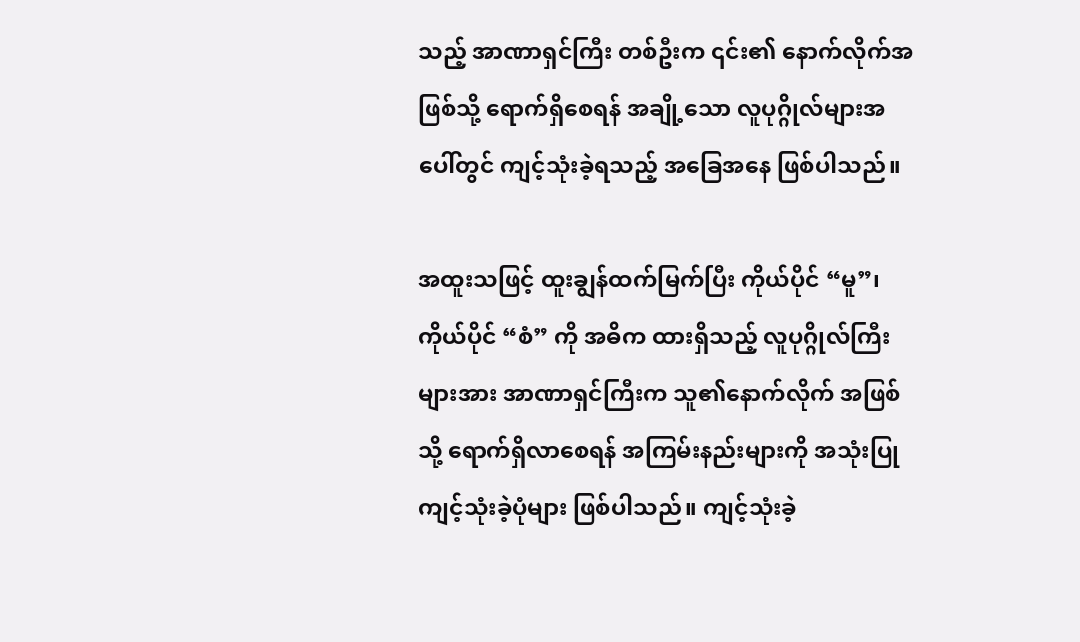သည့် အာဏာရှင်ကြီး တစ်ဦးက ၎င်း၏ နောက်လိုက်အဖြစ်သို့ ရောက်ရှိစေရန် အချို့သော လူပုဂ္ဂိုလ်များအပေါ်တွင် ကျင့်သုံးခဲ့ရသည့် အခြေအနေ ဖြစ်ပါသည်။

အထူးသဖြင့် ထူးချွန်ထက်မြက်ပြီး ကိုယ်ပိုင် “မူ”၊ ကိုယ်ပိုင် “စံ” ကို အဓိက ထားရှိသည့် လူပုဂ္ဂိုလ်ကြီးများအား အာဏာရှင်ကြီးက သူ၏နောက်လိုက် အဖြစ်သို့ ရောက်ရှိလာစေရန် အကြမ်းနည်းများကို အသုံးပြု ကျင့်သုံးခဲ့ပုံများ ဖြစ်ပါသည်။ ကျင့်သုံးခဲ့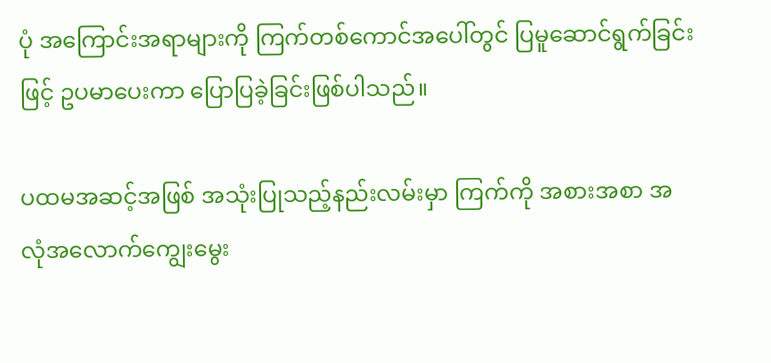ပုံ အကြောင်းအရာများကို ကြက်တစ်ကောင်အပေါ်တွင် ပြမူဆောင်ရွက်ခြင်းဖြင့် ဥပမာပေးကာ ပြောပြခဲ့ခြင်းဖြစ်ပါသည်။

ပထမအဆင့်အဖြစ် အသုံးပြုသည့်နည်းလမ်းမှာ ကြက်ကို အစားအစာ အလုံအလောက်ကျွေးမွေး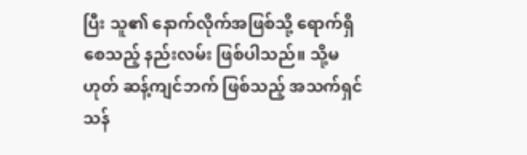ပြီး သူ၏ နောက်လိုက်အဖြစ်သို့ ရောက်ရှိစေသည့် နည်းလမ်း ဖြစ်ပါသည်။ သို့မဟုတ် ဆန့်ကျင်ဘက် ဖြစ်သည့် အသက်ရှင်သန်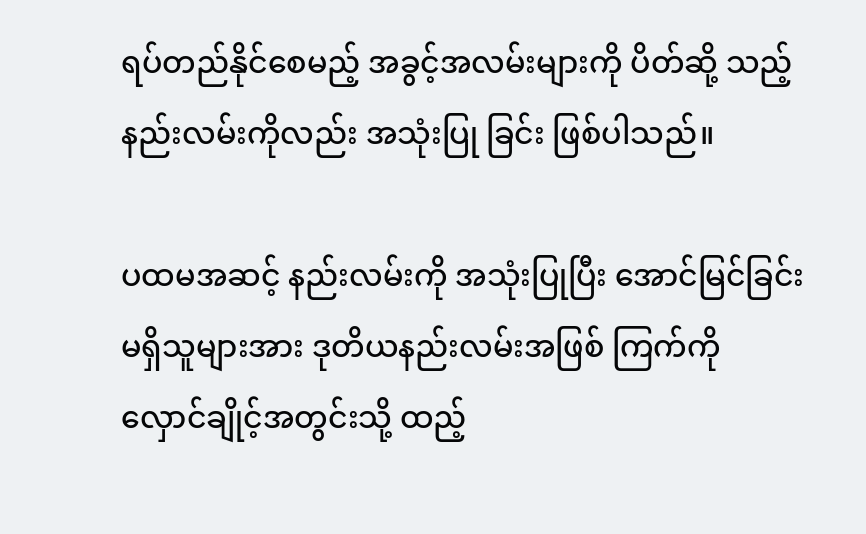ရပ်တည်နိုင်စေမည့် အခွင့်အလမ်းများကို ပိတ်ဆို့ သည့်နည်းလမ်းကိုလည်း အသုံးပြု ခြင်း ဖြစ်ပါသည်။

ပထမအဆင့် နည်းလမ်းကို အသုံးပြုပြီး အောင်မြင်ခြင်းမရှိသူများအား ဒုတိယနည်းလမ်းအဖြစ် ကြက်ကို လှောင်ချိုင့်အတွင်းသို့ ထည့်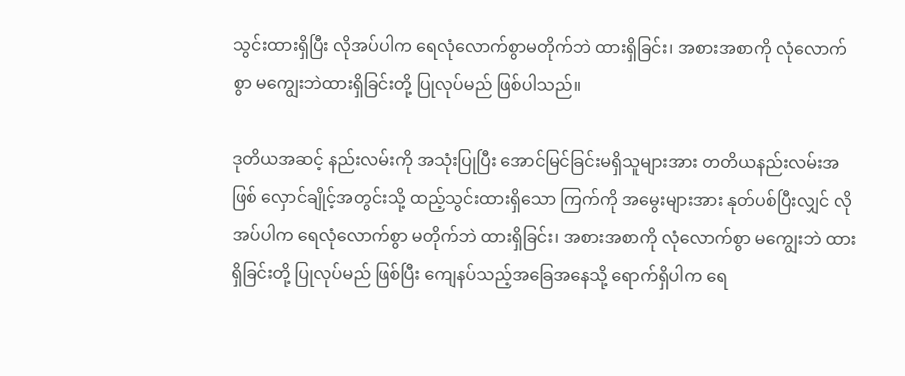သွင်းထားရှိပြီး လိုအပ်ပါက ရေလုံလောက်စွာမတိုက်ဘဲ ထားရှိခြင်း၊ အစားအစာကို လုံလောက်စွာ မကျွေးဘဲထားရှိခြင်းတို့ ပြုလုပ်မည် ဖြစ်ပါသည်။

ဒုတိယအဆင့် နည်းလမ်းကို အသုံးပြုပြီး အောင်မြင်ခြင်းမရှိသူများအား တတိယနည်းလမ်းအဖြစ် လှောင်ချိုင့်အတွင်းသို့ ထည့်သွင်းထားရှိသော ကြက်ကို အမွေးများအား နုတ်ပစ်ပြီးလျှင် လိုအပ်ပါက ရေလုံလောက်စွာ မတိုက်ဘဲ ထားရှိခြင်း၊ အစားအစာကို လုံလောက်စွာ မကျွေးဘဲ ထားရှိခြင်းတို့ ပြုလုပ်မည် ဖြစ်ပြီး ကျေနပ်သည့်အခြေအနေသို့ ရောက်ရှိပါက ရေ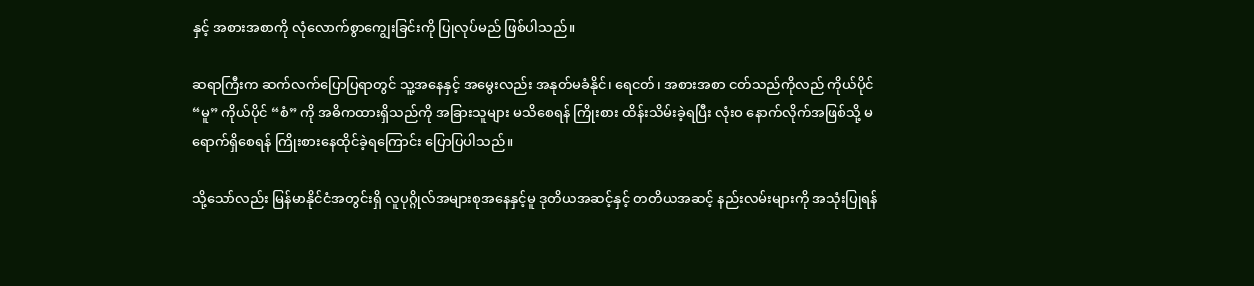နှင့် အစားအစာကို လုံလောက်စွာကျွေးခြင်းကို ပြုလုပ်မည် ဖြစ်ပါသည်။

ဆရာကြီးက ဆက်လက်ပြောပြရာတွင် သူ့အနေနှင့် အမွေးလည်း အနုတ်မခံနိုင်၊ ရေငတ်၊ အစားအစာ ငတ်သည်ကိုလည် ကိုယ်ပိုင် “မူ” ကိုယ်ပိုင် “စံ” ကို အဓိကထားရှိသည်ကို အခြားသူများ မသိစေရန် ကြိုးစား ထိန်းသိမ်းခဲ့ရပြီး လုံးဝ နောက်လိုက်အဖြစ်သို့ မရောက်ရှိစေရန် ကြိုးစားနေထိုင်ခဲ့ရကြောင်း ပြောပြပါသည်။

သို့သော်လည်း မြန်မာနိုင်ငံအတွင်းရှိ လူပုဂ္ဂိုလ်အများစုအနေနှင့်မူ ဒုတိယအဆင့်နှင့် တတိယအဆင့် နည်းလမ်းများကို အသုံးပြုရန်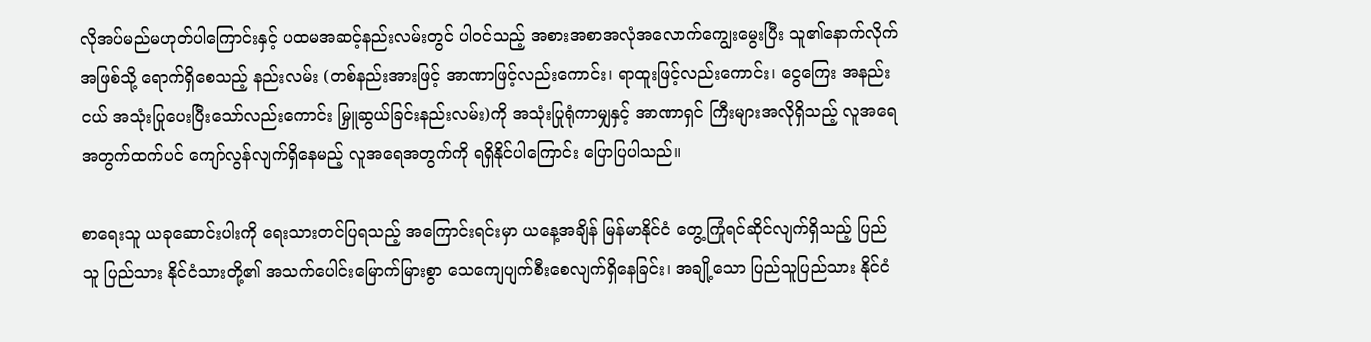လိုအပ်မည်မဟုတ်ပါကြောင်းနှင့် ပထမအဆင့်နည်းလမ်းတွင် ပါဝင်သည့် အစားအစာအလုံအလောက်ကျွေးမွေးပြီး သူ၏နောက်လိုက်အဖြစ်သို့ ရောက်ရှိစေသည့် နည်းလမ်း (တစ်နည်းအားဖြင့် အာဏာဖြင့်လည်းကောင်း၊ ရာထူးဖြင့်လည်းကောင်း၊ ငွေကြေး အနည်းငယ် အသုံးပြုပေးပြီးသော်လည်းကောင်း မြှူဆွယ်ခြင်းနည်းလမ်း)ကို အသုံးပြုရုံကာမျှနှင့် အာဏာရှင် ကြီးများအလိုရှိသည့် လူအရေအတွက်ထက်ပင် ကျော်လွန်လျက်ရှိနေမည့် လူအရေအတွက်ကို ရရှိနိုင်ပါကြောင်း ပြောပြပါသည်။

စာရေးသူ ယခုဆောင်းပါးကို ရေးသားတင်ပြရသည့် အကြောင်းရင်းမှာ ယနေ့အချိန် မြန်မာနိုင်ငံ တွေ့ကြုံရင်ဆိုင်လျက်ရှိသည့် ပြည်သူ ပြည်သား နိုင်ငံသားတို့၏ အသက်ပေါင်းမြောက်မြားစွာ သေကျေပျက်စီးစေလျက်ရှိနေခြင်း၊ အချို့သော ပြည်သူပြည်သား နိုင်ငံ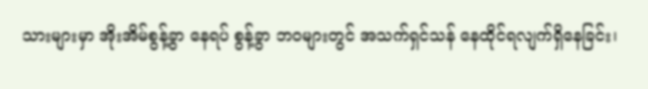သားများမှာ အိုးအိမ်စွန့်ခွာ နေရပ် စွန့်ခွာ ဘဝများတွင် အသက်ရှင်သန် နေထိုင်ရလျက်ရှိနေခြင်း၊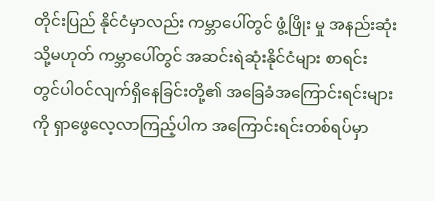တိုင်းပြည် နိုင်ငံမှာလည်း ကမ္ဘာပေါ်တွင် ဖွံ့ဖြိုး မှု အနည်းဆုံး သို့မဟုတ် ကမ္ဘာပေါ်တွင် အဆင်းရဲဆုံးနိုင်ငံများ စာရင်း တွင်ပါဝင်လျက်ရှိနေခြင်းတို့၏ အခြေခံအကြောင်းရင်းများကို ရှာဖွေလေ့လာကြည့်ပါက အကြောင်းရင်းတစ်ရပ်မှာ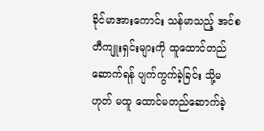ခိုင်မာအားကောင်း သန်မာသည့် အင်စတီကျူးရှင်းများကို ထူထောင်တည်ဆောက်ရန် ပျက်ကွက်ခဲ့ခြင်း သို့မဟုတ် မထူ ထောင်မတည်ဆောက်ခဲ့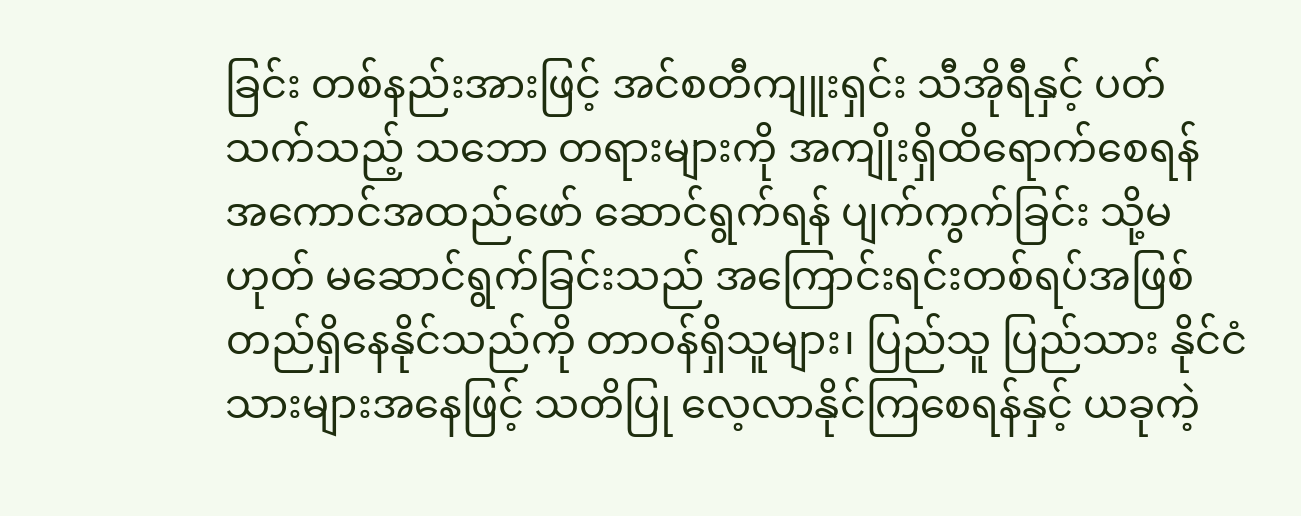ခြင်း တစ်နည်းအားဖြင့် အင်စတီကျူးရှင်း သီအိုရီနှင့် ပတ်သက်သည့် သဘော တရားများကို အကျိုးရှိထိရောက်စေရန် အကောင်အထည်ဖော် ဆောင်ရွက်ရန် ပျက်ကွက်ခြင်း သို့မဟုတ် မဆောင်ရွက်ခြင်းသည် အကြောင်းရင်းတစ်ရပ်အဖြစ် တည်ရှိနေနိုင်သည်ကို တာဝန်ရှိသူများ၊ ပြည်သူ ပြည်သား နိုင်ငံသားများအနေဖြင့် သတိပြု လေ့လာနိုင်ကြစေရန်နှင့် ယခုကဲ့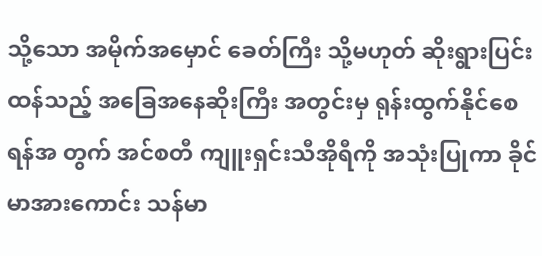သို့သော အမိုက်အမှောင် ခေတ်ကြီး သို့မဟုတ် ဆိုးရွားပြင်းထန်သည့် အခြေအနေဆိုးကြီး အတွင်းမှ ရုန်းထွက်နိုင်စေရန်အ တွက် အင်စတီ ကျူးရှင်းသီအိုရီကို အသုံးပြုကာ ခိုင်မာအားကောင်း သန်မာ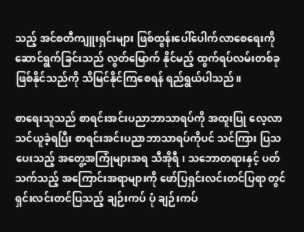သည့် အင်စတီကျူးရှင်းများ ဖြစ်ထွန်းပေါ်ပေါက်လာစေရေးကို ဆောင်ရွက်ခြင်းသည် လွတ်မြောက် နိုင်မည့် ထွက်ရပ်လမ်းတစ်ခု ဖြစ်နိုင်သည်ကို သိမြင်နိုင်ကြစေရန် ရည်ရွယ်ပါသည်။

စာရေးသူသည် စာရင်းအင်းပညာဘာသာရပ်ကို အထူးပြု လေ့လာသင်ယူခဲ့ရပြီး စာရင်းအင်းပညာဘာသာရပ်ကိုပင် သင်ကြား ပြသပေးသည့် အတွေ့အကြုံများအရ သီအိုရီ၊ သဘောတရားနှင့် ပတ်သက်သည့် အကြောင်းအရာများကို ဖော်ပြရှင်းလင်းတင်ပြရာ တွင် ရှင်းလင်းတင်ပြသည့် ချဉ်းကပ် ပုံ ချဉ်းကပ်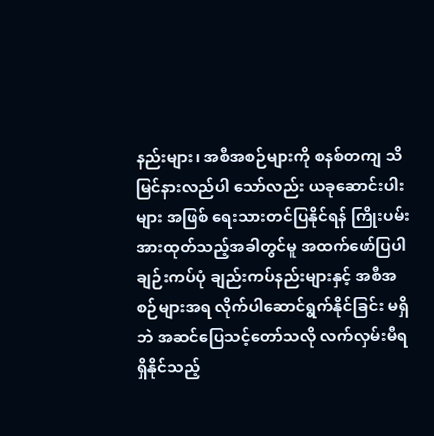နည်းများ၊ အစီအစဉ်များကို စနစ်တကျ သိမြင်နားလည်ပါ သော်လည်း ယခုဆောင်းပါးများ အဖြစ် ရေးသားတင်ပြနိုင်ရန် ကြိုးပမ်းအားထုတ်သည့်အခါတွင်မူ အထက်ဖော်ပြပါ ချဉ်းကပ်ပုံ ချည်းကပ်နည်းများနှင့် အစီအစဉ်များအရ လိုက်ပါဆောင်ရွက်နိုင်ခြင်း မရှိဘဲ အဆင်ပြေသင့်တော်သလို လက်လှမ်းမီရရှိနိုင်သည့်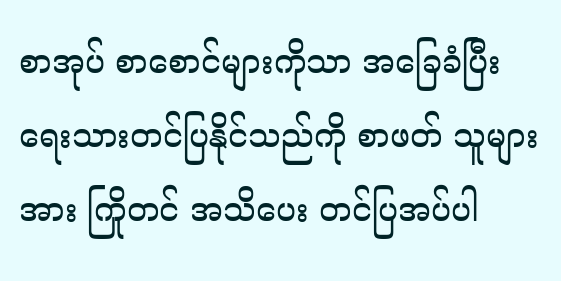စာအုပ် စာစောင်များကိုသာ အခြေခံပြီး ရေးသားတင်ပြနိုင်သည်ကို စာဖတ် သူများအား ကြိုတင် အသိပေး တင်ပြအပ်ပါ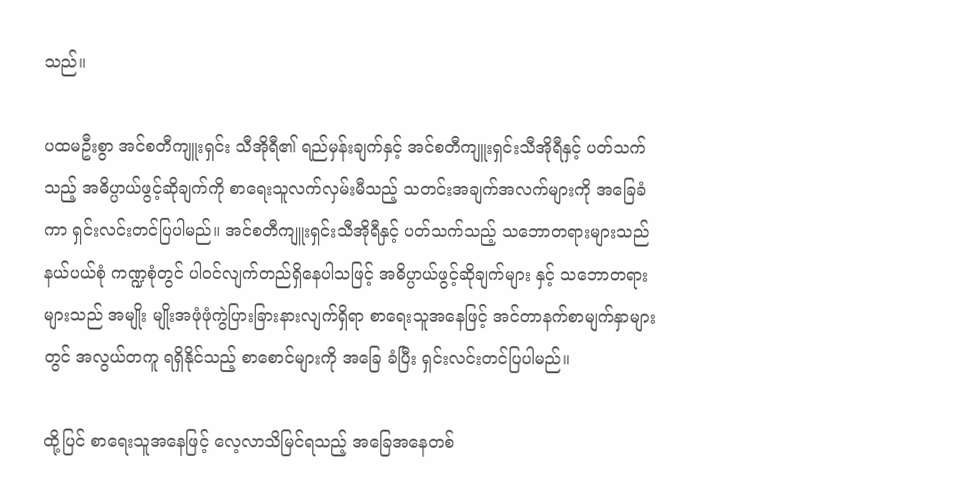သည်။

ပထမဦးစွာ အင်စတီကျူးရှင်း သီအိုရီ၏ ရည်မှန်းချက်နှင့် အင်စတီကျူးရှင်းသီအိုရီနှင့် ပတ်သက်သည့် အဓိပ္ပာယ်ဖွင့်ဆိုချက်ကို စာရေးသူလက်လှမ်းမီသည့် သတင်းအချက်အလက်များကို အခြေခံကာ ရှင်းလင်းတင်ပြပါမည်။ အင်စတီကျူးရှင်းသီအိုရီနှင့် ပတ်သက်သည့် သဘောတရားများသည် နယ်ပယ်စုံ ကဏ္ဍစုံတွင် ပါဝင်လျက်တည်ရှိနေပါသဖြင့် အဓိပ္ပာယ်ဖွင့်ဆိုချက်များ နှင့် သဘောတရားများသည် အမျိုး မျိုးအဖုံဖုံကွဲပြားခြားနားလျက်ရှိရာ စာရေးသူအနေဖြင့် အင်တာနက်စာမျက်နှာများတွင် အလွယ်တကူ ရရှိနိုင်သည့် စာစောင်များကို အခြေ ခံပြီး ရှင်းလင်းတင်ပြပါမည်။

ထို့ပြင် စာရေးသူအနေဖြင့် လေ့လာသိမြင်ရသည့် အခြေအနေတစ်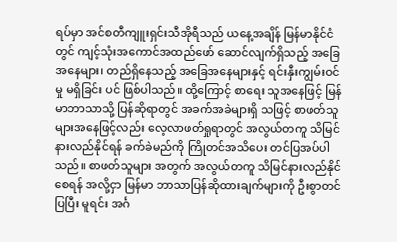ရပ်မှာ အင်စတီကျူးရှင်းသီအိုရီသည် ယနေ့အချိန် မြန်မာနိုင်ငံတွင် ကျင့်သုံးအကောင်အထည်ဖော် ဆောင်လျက်ရှိသည့် အခြေအနေများ၊ တည်ရှိနေသည့် အခြေအနေများနှင့် ရင်းနှီးကျွမ်းဝင်မှု မရှိခြင်း ပင် ဖြစ်ပါသည်။ ထို့ကြောင့် စာရေး သူအနေဖြင့် မြန်မာဘာသာသို့ ပြန်ဆိုရာတွင် အခက်အခဲများရှိ သဖြင့် စာဖတ်သူများအနေဖြင့်လည်း လေ့လာဖတ်ရှုရာတွင် အလွယ်တကူ သိမြင်နားလည်နိုင်ရန် ခက်ခဲမည်ကို ကြိုတင်အသိပေး တင်ပြအပ်ပါသည်။ စာဖတ်သူများ အတွက် အလွယ်တကူ သိမြင်နားလည်နိုင်စေရန် အလို့ငှာ မြန်မာ ဘာသာပြန်ဆိုထားချက်များကို ဦးစွာတင်ပြပြီး မူရင်း အင်္ဂ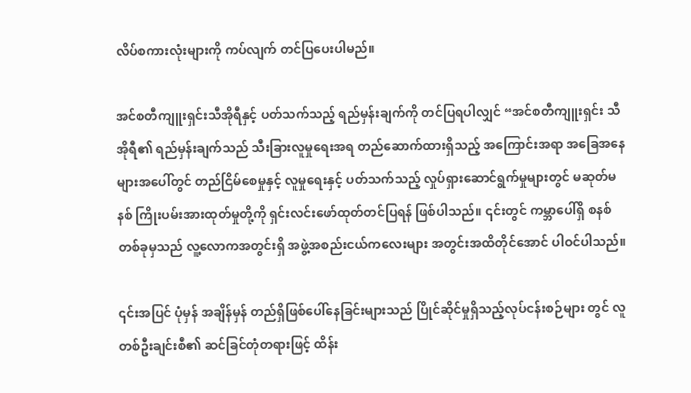လိပ်စကားလုံးများကို ကပ်လျက် တင်ပြပေးပါမည်။

အင်စတီကျူးရှင်းသီအိုရီနှင့် ပတ်သက်သည့် ရည်မှန်းချက်ကို တင်ပြရပါလျှင် “အင်စတီကျူးရှင်း သီအိုရီ၏ ရည်မှန်းချက်သည် သီးခြားလူမှုရေးအရ တည်ဆောက်ထားရှိသည့် အကြောင်းအရာ အခြေအနေများအပေါ်တွင် တည်ငြိမ်စေမှုနှင့် လူမှုရေးနှင့် ပတ်သက်သည့် လှုပ်ရှားဆောင်ရွက်မှုများတွင် မဆုတ်မနစ် ကြိုးပမ်းအားထုတ်မှုတို့ကို ရှင်းလင်းဖော်ထုတ်တင်ပြရန် ဖြစ်ပါသည်။ ၎င်းတွင် ကမ္ဘာပေါ်ရှိ စနစ်တစ်ခုမှသည် လူ့လောကအတွင်းရှိ အဖွဲ့အစည်းငယ်ကလေးများ အတွင်းအထိတိုင်အောင် ပါဝင်ပါသည်။

၎င်းအပြင် ပုံမှန် အချိန်မှန် တည်ရှိဖြစ်ပေါ်နေခြင်းများသည် ပြိုင်ဆိုင်မှုရှိသည့်လုပ်ငန်းစဉ်များ တွင် လူတစ်ဦးချင်းစီ၏ ဆင်ခြင်တုံတရားဖြင့် ထိန်း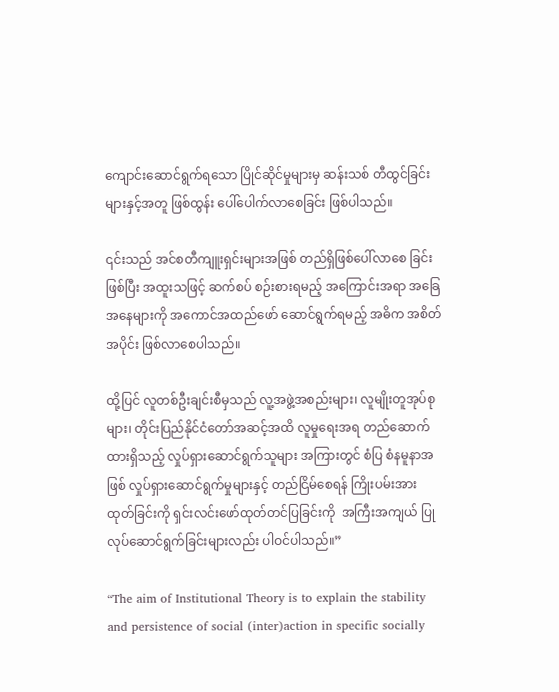ကျောင်းဆောင်ရွက်ရသော ပြိုင်ဆိုင်မှုများမှ ဆန်းသစ် တီထွင်ခြင်းများနှင့်အတူ ဖြစ်ထွန်း ပေါ်ပေါက်လာစေခြင်း ဖြစ်ပါသည်။

၎င်းသည် အင်စတီကျူးရှင်းများအဖြစ် တည်ရှိဖြစ်ပေါ်လာစေ ခြင်းဖြစ်ပြီး အထူးသဖြင့် ဆက်စပ် စဉ်းစားရမည့် အကြောင်းအရာ အခြေအနေများကို အကောင်အထည်ဖော် ဆောင်ရွက်ရမည့် အဓိက အစိတ်အပိုင်း ဖြစ်လာစေပါသည်။

ထို့ပြင် လူတစ်ဦးချင်းစီမှသည် လူ့အဖွဲ့အစည်းများ၊ လူမျိုးတူအုပ်စုများ၊ တိုင်းပြည်နိုင်ငံတော်အဆင့်အထိ လူမှုရေးအရ တည်ဆောက်ထားရှိသည့် လှုပ်ရှားဆောင်ရွက်သူများ အကြားတွင် စံပြ စံနမူနာအဖြစ် လှုပ်ရှားဆောင်ရွက်မှုများနှင့် တည်ငြိမ်စေရန် ကြိုးပမ်းအားထုတ်ခြင်းကို ရှင်းလင်းဖော်ထုတ်တင်ပြခြင်းကို  အကြီးအကျယ် ပြုလုပ်ဆောင်ရွက်ခြင်းများလည်း ပါဝင်ပါသည်။”

“The aim of Institutional Theory is to explain the stability and persistence of social (inter)action in specific socially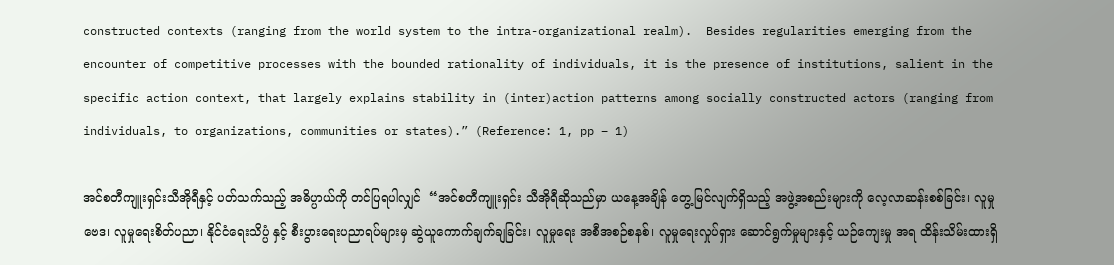constructed contexts (ranging from the world system to the intra-organizational realm).  Besides regularities emerging from the encounter of competitive processes with the bounded rationality of individuals, it is the presence of institutions, salient in the specific action context, that largely explains stability in (inter)action patterns among socially constructed actors (ranging from individuals, to organizations, communities or states).” (Reference: 1, pp – 1)

အင်စတီကျူးရှင်းသီအိုရီနှင့် ပတ်သက်သည့် အဓိပ္ပာယ်ကို တင်ပြရပါလျှင်  “အင်စတီကျူးရှင်း သီအိုရီဆိုသည်မှာ ယနေ့အချိန် တွေ့မြင်လျက်ရှိသည့် အဖွဲ့အစည်းများကို လေ့လာဆန်းစစ်ခြင်း၊ လူမှုဗေဒ၊ လူမှုရေးစိတ်ပညာ၊ နိုင်ငံရေးသိပ္ပံ နှင့် စီးပွားရေးပညာရပ်များမှ ဆွဲယူကောက်ချက်ချခြင်း၊ လူမှုရေး အစီအစဉ်စနစ်၊ လူမှုရေးလှုပ်ရှား ဆောင်ရွက်မှုများနှင့် ယဉ်ကျေးမှု အရ ထိန်းသိမ်းထားရှိ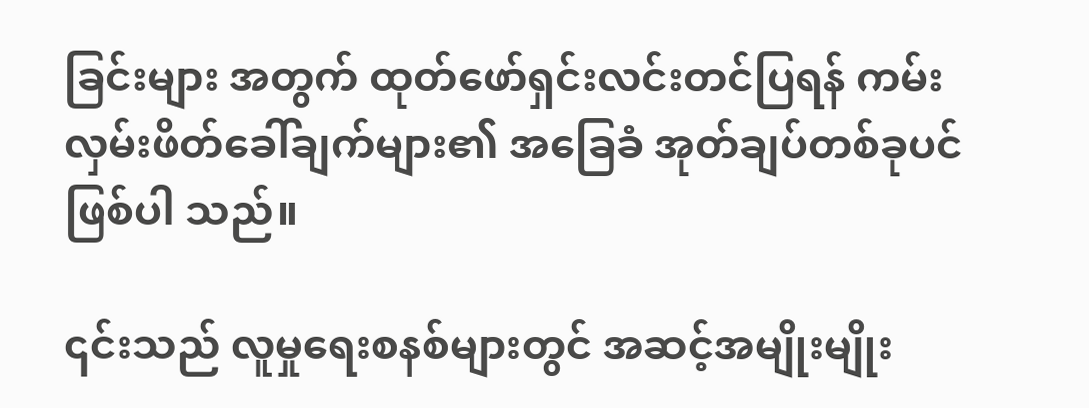ခြင်းများ အတွက် ထုတ်ဖော်ရှင်းလင်းတင်ပြရန် ကမ်းလှမ်းဖိတ်ခေါ်ချက်များ၏ အခြေခံ အုတ်ချပ်တစ်ခုပင် ဖြစ်ပါ သည်။

၎င်းသည် လူမှုရေးစနစ်များတွင် အဆင့်အမျိုးမျိုး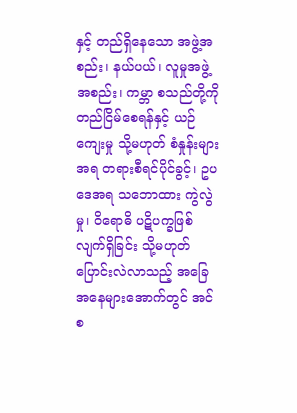နှင့် တည်ရှိနေသော အဖွဲ့အစည်း၊ နယ်ပယ်၊ လူမှုအဖွဲ့အစည်း၊ ကမ္ဘာ စသည်တို့ကို တည်ငြိမ်စေရန်နှင့် ယဉ်ကျေးမှု သို့မဟုတ် စံနှုန်းများအရ တရားစီရင်ပိုင်ခွင့်၊ ဥပဒေအရ သဘောထား ကွဲလွဲမှု၊ ၀ိရောဓိ ပဋိပက္ခဖြစ်လျက်ရှိခြင်း သို့မဟုတ် ပြောင်းလဲလာသည့် အခြေအနေများအောက်တွင် အင်စ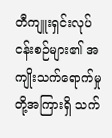တီကျူးရှင်းလုပ်ငန်းစဉ်များ၏ အကျိုးသက်ရောက်မှုတို့အကြားရှိ သက်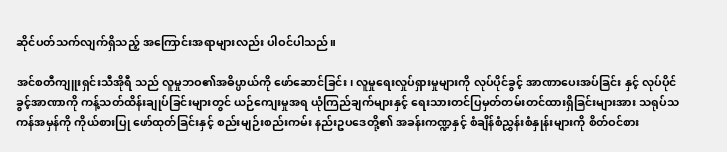ဆိုင်ပတ်သက်လျက်ရှိသည့် အကြောင်းအရာများလည်း ပါဝင်ပါသည်။

အင်စတီကျူးရှင်းသီအိုရီ သည် လူမှုဘဝ၏အဓိပ္ပာယ်ကို ဖော်ဆောင်ခြင်း၊ လူမှုရေးလှုပ်ရှားမှုများကို လုပ်ပိုင်ခွင့် အာဏာပေးအပ်ခြင်း နှင့် လုပ်ပိုင်ခွင့်အာဏာကို ကန့်သတ်ထိန်းချုပ်ခြင်းများတွင် ယဉ်ကျေးမှုအရ ယုံကြည်ချက်များနှင့် ရေးသားတင်ပြမှတ်တမ်းတင်ထားရှိခြင်းများအား သရုပ်သကန်အမှန်ကို ကိုယ်စားပြု ဖော်ထုတ်ခြင်းနှင့် စည်းမျဉ်းစည်းကမ်း နည်းဥပဒေတို့၏ အခန်းကဏ္ဍနှင့် စံချိန်စံညွှန်းစံနှုန်းများကို စိတ်ဝင်စား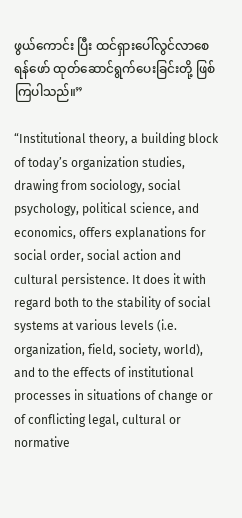ဖွယ်ကောင်း ပြီး ထင်ရှားပေါ်လွင်လာစေရန်ဖော် ထုတ်ဆောင်ရွက်ပေးခြင်းတို့ ဖြစ်ကြပါသည်။”

“Institutional theory, a building block of today’s organization studies, drawing from sociology, social psychology, political science, and economics, offers explanations for social order, social action and cultural persistence. It does it with regard both to the stability of social systems at various levels (i.e. organization, field, society, world), and to the effects of institutional processes in situations of change or of conflicting legal, cultural or normative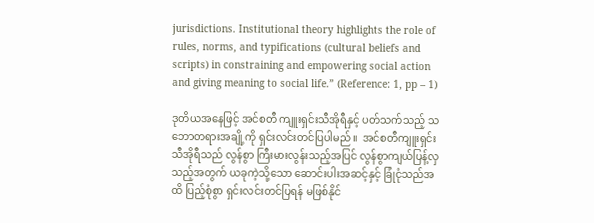jurisdictions. Institutional theory highlights the role of rules, norms, and typifications (cultural beliefs and scripts) in constraining and empowering social action and giving meaning to social life.” (Reference: 1, pp – 1)

ဒုတိယအနေဖြင့် အင်စတီ ကျူးရှင်းသီအိုရီနှင့် ပတ်သက်သည့် သဘောတရားအချို့ကို ရှင်းလင်းတင်ပြပါမည်။  အင်စတီကျူးရှင်း သီအိုရီသည် လွန်စွာ ကြီးမားလွန်းသည့်အပြင် လွန်စွာကျယ်ပြန့်လှသည့်အတွက် ယခုကဲ့သို့သော ဆောင်းပါးအဆင့်နှင့် ခြုံငုံသည်အထိ ပြည့်စုံစွာ ရှင်းလင်းတင်ပြရန် မဖြစ်နိုင်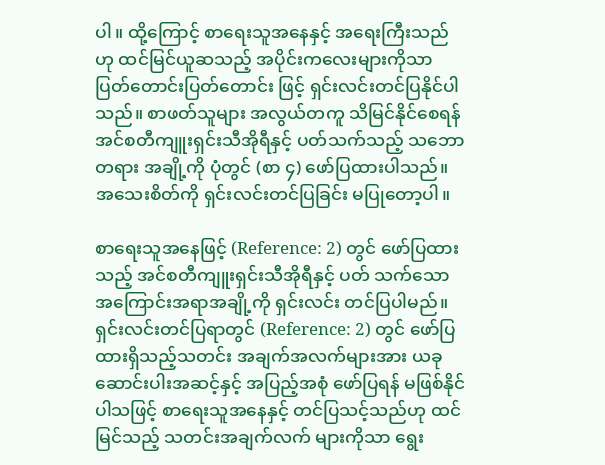ပါ။ ထို့ကြောင့် စာရေးသူအနေနှင့် အရေးကြီးသည်ဟု ထင်မြင်ယူဆသည့် အပိုင်းကလေးများကိုသာ ပြတ်တောင်းပြတ်တောင်း ဖြင့် ရှင်းလင်းတင်ပြနိုင်ပါသည်။ စာဖတ်သူများ အလွယ်တကူ သိမြင်နိုင်စေရန် အင်စတီကျူးရှင်းသီအိုရီနှင့် ပတ်သက်သည့် သဘောတရား အချို့ကို ပုံတွင် (စာ ၄) ဖော်ပြထားပါသည်။ အသေးစိတ်ကို ရှင်းလင်းတင်ပြခြင်း မပြုတော့ပါ။

စာရေးသူအနေဖြင့် (Reference: 2) တွင် ဖော်ပြထားသည့် အင်စတီကျူးရှင်းသီအိုရီနှင့် ပတ် သက်သော အကြောင်းအရာအချို့ကို ရှင်းလင်း တင်ပြပါမည်။ ရှင်းလင်းတင်ပြရာတွင် (Reference: 2) တွင် ဖော်ပြထားရှိသည့်သတင်း အချက်အလက်များအား ယခု ဆောင်းပါးအဆင့်နှင့် အပြည့်အစုံ ဖော်ပြရန် မဖြစ်နိုင်ပါသဖြင့် စာရေးသူအနေနှင့် တင်ပြသင့်သည်ဟု ထင်မြင်သည့် သတင်းအချက်လက် များကိုသာ ရွေး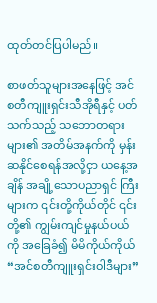ထုတ်တင်ပြပါမည်။

စာဖတ်သူများအနေဖြင့် အင်စတီကျူးရှင်းသီအိုရီနှင့် ပတ်သက်သည့် သဘောတရားများ၏ အတိမ်အနက်ကို မှန်းဆနိုင်စေရန်အလို့ငှာ ယနေ့အချိန် အချို့သောပညာရှင် ကြီးများက ၎င်းတို့ကိုယ်တိုင် ၎င်းတို့၏ ကျွမ်းကျင်မှုနယ်ပယ်ကို အခြေခံ၍ မိမိကိုယ်ကိုယ် “အင်စတီကျူးရှင်းဝါဒီများ”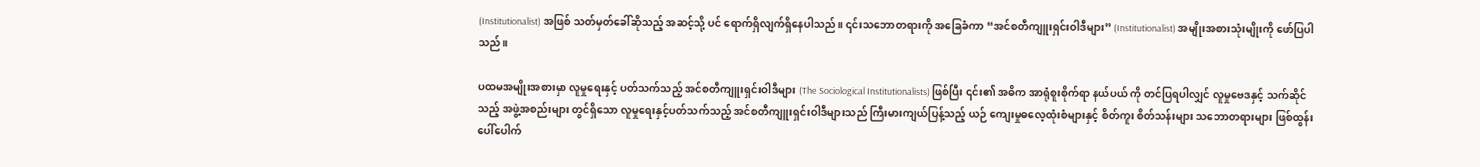(Institutionalist) အဖြစ် သတ်မှတ်ခေါ်ဆိုသည့် အဆင့်သို့ ပင် ရောက်ရှိလျက်ရှိနေပါသည်။ ၎င်းသဘောတရားကို အခြေခံကာ “အင်စတီကျူးရှင်းဝါဒီများ” (Institutionalist) အမျိုးအစားသုံးမျိုးကို ဖော်ပြပါသည်။

ပထမအမျိုးအစားမှာ လူမှုရေးနှင့် ပတ်သက်သည့် အင်စတီကျူးရှင်းဝါဒီများ (The Sociological Institutionalists) ဖြစ်ပြီး ၎င်း၏ အဓိက အာရုံစူးစိုက်ရာ နယ်ပယ် ကို တင်ပြရပါလျှင် လူမှုဗေဒနှင့် သက်ဆိုင်သည့် အဖွဲ့အစည်းများ တွင်ရှိသော လူမှုရေးနှင့်ပတ်သက်သည့် အင်စတီကျူးရှင်းဝါဒီများသည် ကြီးမားကျယ်ပြန့်သည့် ယဉ် ကျေးမှုဓလေ့ထုံးစံများနှင့် စိတ်ကူး စိတ်သန်းများ သဘောတရားများ ဖြစ်ထွန်းပေါ်ပေါက်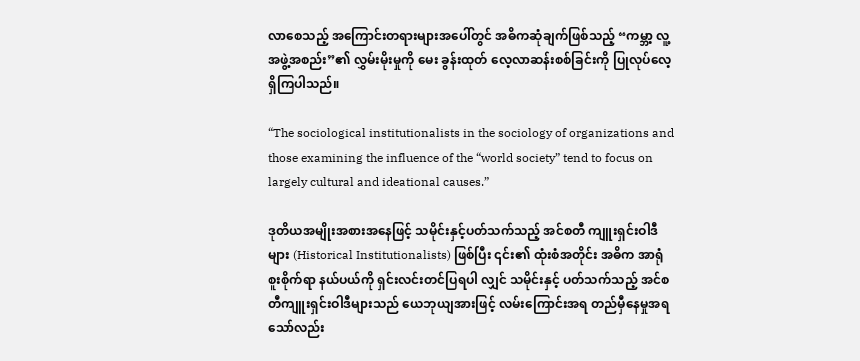လာစေသည့် အကြောင်းတရားများအပေါ်တွင် အဓိကဆုံချက်ဖြစ်သည့် “ကမ္ဘာ့ လူ့ အဖွဲ့အစည်း”၏ လွှမ်းမိုးမှုကို မေး ခွန်းထုတ် လေ့လာဆန်းစစ်ခြင်းကို ပြုလုပ်လေ့ရှိကြပါသည်။

“The sociological institutionalists in the sociology of organizations and those examining the influence of the “world society” tend to focus on largely cultural and ideational causes.”

ဒုတိယအမျိုးအစားအနေဖြင့် သမိုင်းနှင့်ပတ်သက်သည့် အင်စတီ ကျူးရှင်းဝါဒီများ (Historical Institutionalists) ဖြစ်ပြီး ၎င်း၏ ထုံးစံအတိုင်း အဓိက အာရုံစူးစိုက်ရာ နယ်ပယ်ကို ရှင်းလင်းတင်ပြရပါ လျှင် သမိုင်းနှင့် ပတ်သက်သည့် အင်စတီကျူးရှင်းဝါဒီများသည် ယေဘုယျအားဖြင့် လမ်းကြောင်းအရ တည်မှီနေမှုအရသော်လည်း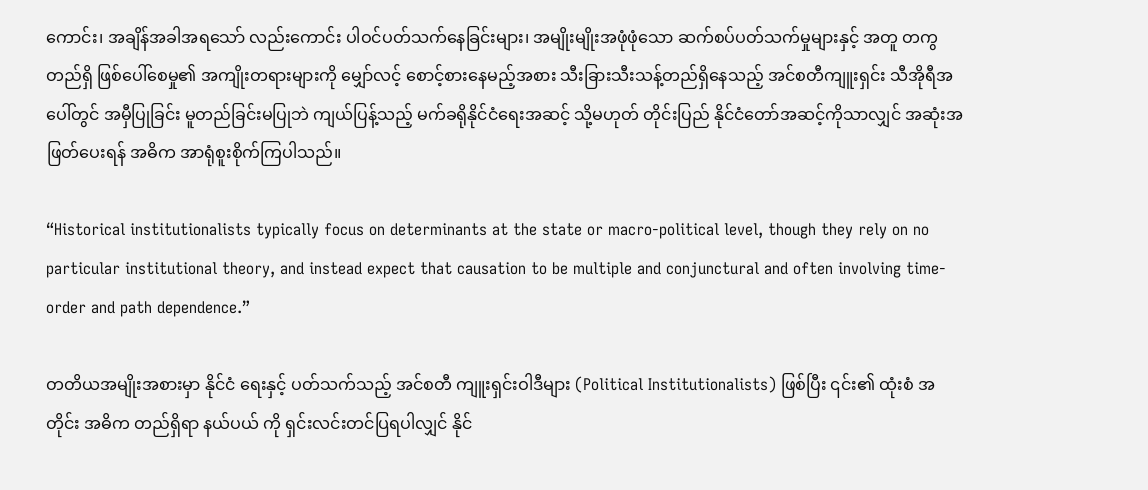ကောင်း၊ အချိန်အခါအရသော် လည်းကောင်း ပါဝင်ပတ်သက်နေခြင်းများ၊ အမျိုးမျိုးအဖုံဖုံသော ဆက်စပ်ပတ်သက်မှုများနှင့် အတူ တကွတည်ရှိ ဖြစ်ပေါ်စေမှု၏ အကျိုးတရားများကို မျှော်လင့် စောင့်စားနေမည့်အစား သီးခြားသီးသန့်တည်ရှိနေသည့် အင်စတီကျူးရှင်း သီအိုရီအပေါ်တွင် အမှီပြုခြင်း မူတည်ခြင်းမပြုဘဲ ကျယ်ပြန့်သည့် မက်ခရိုနိုင်ငံရေးအဆင့် သို့မဟုတ် တိုင်းပြည် နိုင်ငံတော်အဆင့်ကိုသာလျှင် အဆုံးအဖြတ်ပေးရန် အဓိက အာရုံစူးစိုက်ကြပါသည်။

“Historical institutionalists typically focus on determinants at the state or macro-political level, though they rely on no particular institutional theory, and instead expect that causation to be multiple and conjunctural and often involving time-order and path dependence.”

တတိယအမျိုးအစားမှာ နိုင်ငံ ရေးနှင့် ပတ်သက်သည့် အင်စတီ ကျူးရှင်းဝါဒီများ (Political Institutionalists) ဖြစ်ပြီး ၎င်း၏ ထုံးစံ အတိုင်း အဓိက တည်ရှိရာ နယ်ပယ် ကို ရှင်းလင်းတင်ပြရပါလျှင် နိုင်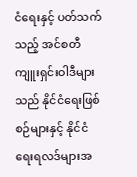ငံရေးနှင့် ပတ်သက်သည့် အင်စတီကျူးရှင်းဝါဒီများသည် နိုင်ငံရေးဖြစ် စဉ်များနှင့် နိုင်ငံရေးရလဒ်များအ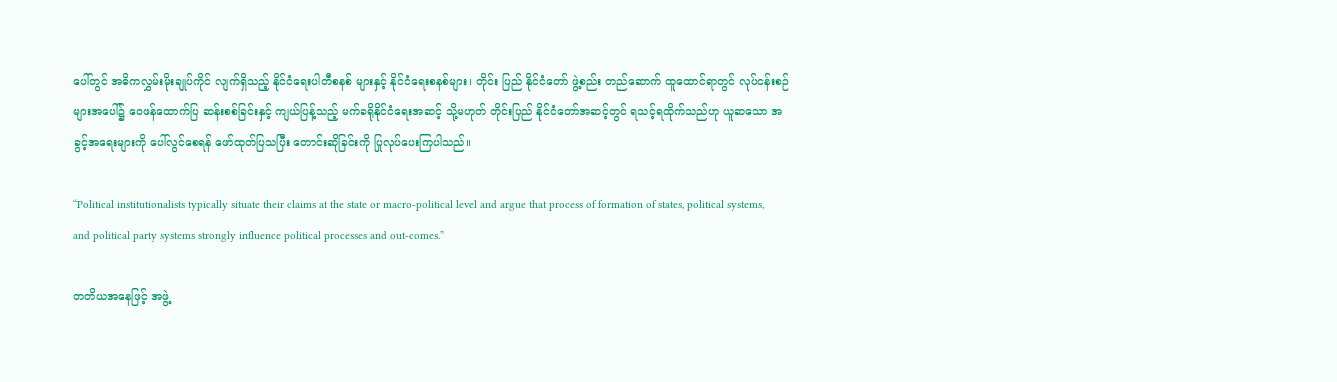ပေါ်တွင် အဓိကလွှမ်းမိုးချုပ်ကိုင် လျက်ရှိသည့် နိုင်ငံရေးပါတီစနစ် များနှင့် နိုင်ငံရေးစနစ်များ၊ တိုင်း ပြည် နိုင်ငံတော် ဖွဲ့စည်း တည်ဆောက် ထူထောင်ရာတွင် လုပ်ငန်းစဉ်များအပေါ်၌ ဝေဖန်ထောက်ပြ ဆန်းစစ်ခြင်းနှင့် ကျယ်ပြန့်သည့် မက်ခရိုနိုင်ငံရေးအဆင့် သို့မဟုတ် တိုင်းပြည် နိုင်ငံတော်အဆင့်တွင် ရသင့်ရထိုက်သည်ဟု ယူဆသော အခွင့်အရေးများကို ပေါ်လွင်စေရန် ဖော်ထုတ်ပြသပြီး တောင်းဆိုခြင်းကို ပြုလုပ်ပေးကြပါသည်။

“Political institutionalists typically situate their claims at the state or macro-political level and argue that process of formation of states, political systems, and political party systems strongly influence political processes and out-comes.”

တတိယအနေဖြင့် အဖွဲ့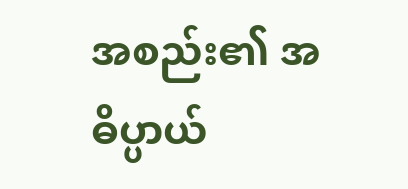အစည်း၏ အဓိပ္ပာယ်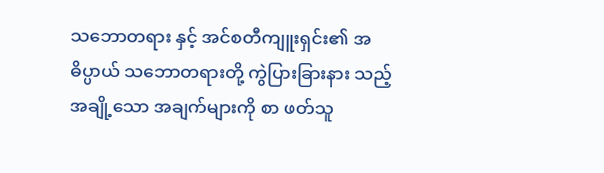သဘောတရား နှင့် အင်စတီကျူးရှင်း၏ အဓိပ္ပာယ် သဘောတရားတို့ ကွဲပြားခြားနား သည့် အချို့သော အချက်များကို စာ ဖတ်သူ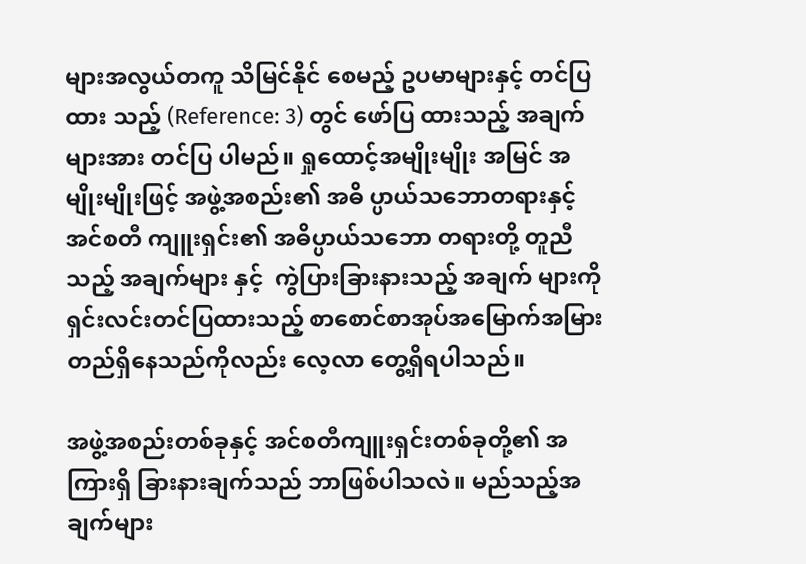များအလွယ်တကူ သိမြင်နိုင် စေမည့် ဥပမာများနှင့် တင်ပြထား သည့် (Reference: 3) တွင် ဖော်ပြ ထားသည့် အချက်များအား တင်ပြ ပါမည်။ ရှုထောင့်အမျိုးမျိုး အမြင် အမျိုးမျိုးဖြင့် အဖွဲ့အစည်း၏ အဓိ ပ္ပာယ်သဘောတရားနှင့် အင်စတီ ကျူးရှင်း၏ အဓိပ္ပာယ်သဘော တရားတို့ တူညီသည့် အချက်များ နှင့်  ကွဲပြားခြားနားသည့် အချက် များကို ရှင်းလင်းတင်ပြထားသည့် စာစောင်စာအုပ်အမြောက်အမြား တည်ရှိနေသည်ကိုလည်း လေ့လာ တွေ့ရှိရပါသည်။

အဖွဲ့အစည်းတစ်ခုနှင့် အင်စတီကျူးရှင်းတစ်ခုတို့၏ အကြားရှိ ခြားနားချက်သည် ဘာဖြစ်ပါသလဲ။ မည်သည့်အချက်များ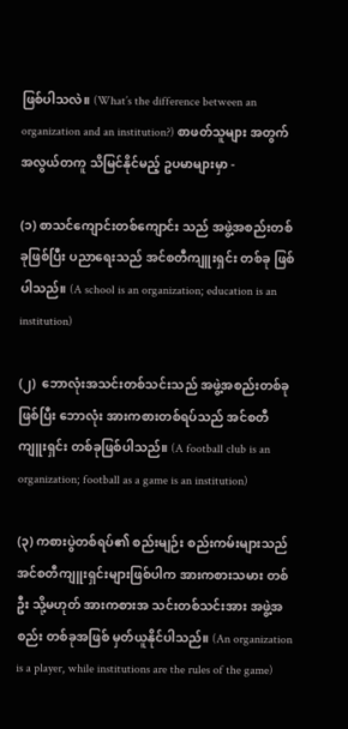ဖြစ်ပါသလဲ။ (What’s the difference between an organization and an institution?) စာဖတ်သူများ အတွက် အလွယ်တကူ သိမြင်နိုင်မည့် ဥပမာများမှာ -

(၁) စာသင်ကျောင်းတစ်ကျောင်း သည် အဖွဲ့အစည်းတစ်ခုဖြစ်ပြီး ပညာရေးသည် အင်စတီကျူးရှင်း တစ်ခု ဖြစ်ပါသည်။ (A school is an organization; education is an institution)

(၂)  ဘောလုံးအသင်းတစ်သင်းသည် အဖွဲ့အစည်းတစ်ခုဖြစ်ပြီး ဘောလုံး အားကစားတစ်ရပ်သည် အင်စတီ ကျူးရှင်း တစ်ခုဖြစ်ပါသည်။ (A football club is an organization; football as a game is an institution)

(၃) ကစားပွဲတစ်ရပ်၏ စည်းမျဉ်း စည်းကမ်းများသည် အင်စတီကျူးရှင်းများဖြစ်ပါက အားကစားသမား တစ်ဦး သို့မဟုတ် အားကစားအ သင်းတစ်သင်းအား အဖွဲ့အစည်း တစ်ခုအဖြစ် မှတ်ယူနိုင်ပါသည်။ (An organization is a player, while institutions are the rules of the game)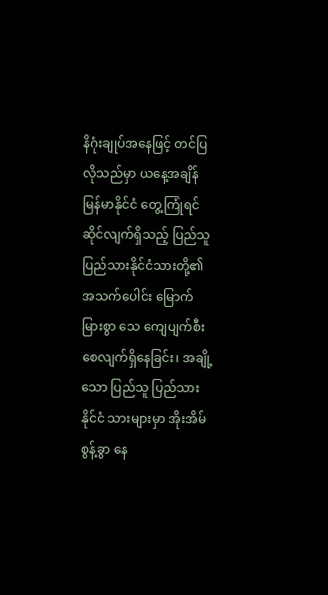နိဂုံးချုပ်အနေဖြင့် တင်ပြလိုသည်မှာ ယနေ့အချိန် မြန်မာနိုင်ငံ တွေ့ကြုံရင်ဆိုင်လျက်ရှိသည့် ပြည်သူပြည်သားနိုင်ငံသားတို့၏ အသက်ပေါင်း မြောက်မြားစွာ သေ ကျေပျက်စီးစေလျက်ရှိနေခြင်း၊ အချို့သော ပြည်သူ ပြည်သား နိုင်ငံ သားများမှာ အိုးအိမ်စွန့်ခွာ နေ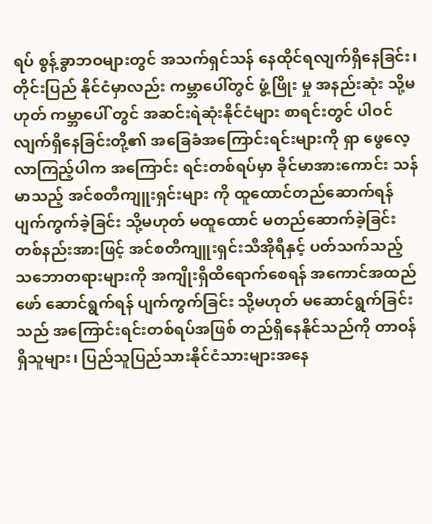ရပ် စွန့်ခွာဘဝများတွင် အသက်ရှင်သန် နေထိုင်ရလျက်ရှိနေခြင်း၊ တိုင်းပြည် နိုင်ငံမှာလည်း ကမ္ဘာပေါ်တွင် ဖွံ့ဖြိုး မှု အနည်းဆုံး သို့မဟုတ် ကမ္ဘာပေါ် တွင် အဆင်းရဲဆုံးနိုင်ငံများ စာရင်းတွင် ပါဝင်လျက်ရှိနေခြင်းတို့၏ အခြေခံအကြောင်းရင်းများကို ရှာ ဖွေလေ့လာကြည့်ပါက အကြောင်း ရင်းတစ်ရပ်မှာ ခိုင်မာအားကောင်း သန်မာသည့် အင်စတီကျူးရှင်းများ ကို ထူထောင်တည်ဆောက်ရန် ပျက်ကွက်ခဲ့ခြင်း သို့မဟုတ် မထူထောင် မတည်ဆောက်ခဲ့ခြင်း တစ်နည်းအားဖြင့် အင်စတီကျူးရှင်းသီအိုရီနှင့် ပတ်သက်သည့် သဘောတရားများကို အကျိုးရှိထိရောက်စေရန် အကောင်အထည်ဖော် ဆောင်ရွက်ရန် ပျက်ကွက်ခြင်း သို့မဟုတ် မဆောင်ရွက်ခြင်းသည် အကြောင်းရင်းတစ်ရပ်အဖြစ် တည်ရှိနေနိုင်သည်ကို တာဝန်ရှိသူများ၊ ပြည်သူပြည်သားနိုင်ငံသားများအနေ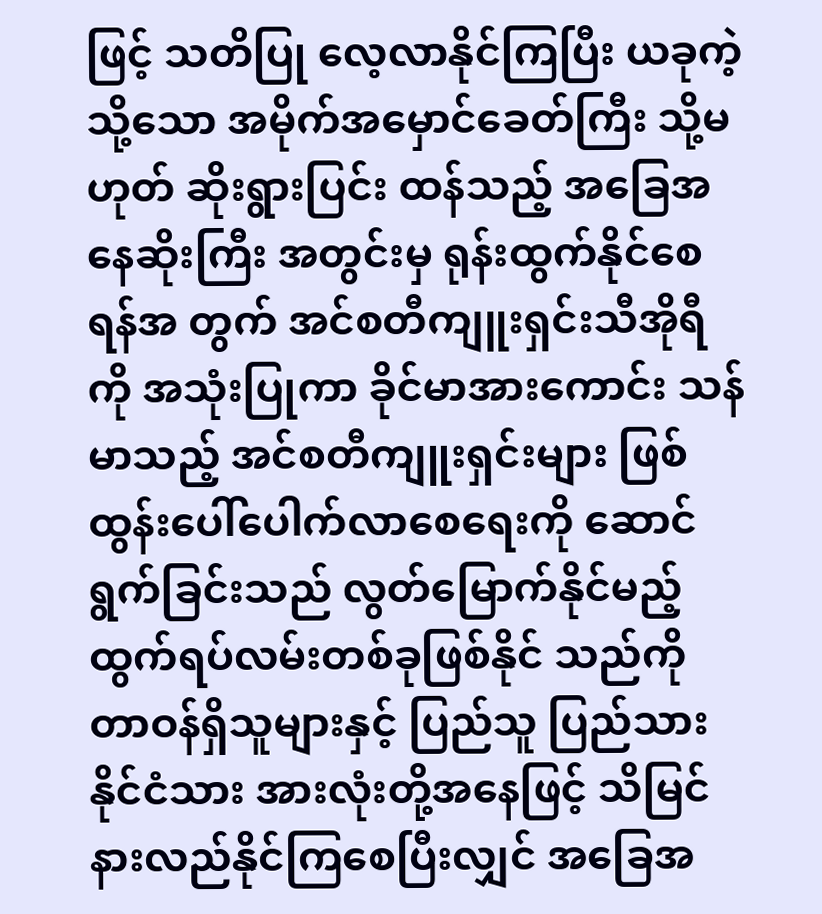ဖြင့် သတိပြု လေ့လာနိုင်ကြပြီး ယခုကဲ့သို့သော အမိုက်အမှောင်ခေတ်ကြီး သို့မဟုတ် ဆိုးရွားပြင်း ထန်သည့် အခြေအနေဆိုးကြီး အတွင်းမှ ရုန်းထွက်နိုင်စေရန်အ တွက် အင်စတီကျူးရှင်းသီအိုရီကို အသုံးပြုကာ ခိုင်မာအားကောင်း သန်မာသည့် အင်စတီကျူးရှင်းများ ဖြစ်ထွန်းပေါ်ပေါက်လာစေရေးကို ဆောင်ရွက်ခြင်းသည် လွတ်မြောက်နိုင်မည့် ထွက်ရပ်လမ်းတစ်ခုဖြစ်နိုင် သည်ကို တာဝန်ရှိသူများနှင့် ပြည်သူ ပြည်သား နိုင်ငံသား အားလုံးတို့အနေဖြင့် သိမြင်နားလည်နိုင်ကြစေပြီးလျှင် အခြေအ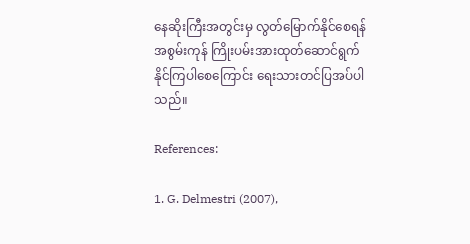နေဆိုးကြီးအတွင်းမှ လွတ်မြောက်နိုင်စေရန် အစွမ်းကုန် ကြိုးပမ်းအားထုတ်ဆောင်ရွက်နိုင်ကြပါစေကြောင်း ရေးသားတင်ပြအပ်ပါသည်။

References:

1. G. Delmestri (2007),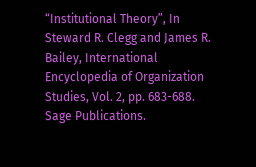“Institutional Theory”, In Steward R. Clegg and James R. Bailey, International Encyclopedia of Organization Studies, Vol. 2, pp. 683-688. Sage Publications.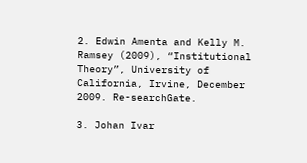2. Edwin Amenta and Kelly M. Ramsey (2009), “Institutional Theory”, University of California, Irvine, December 2009. Re-searchGate.

3. Johan Ivar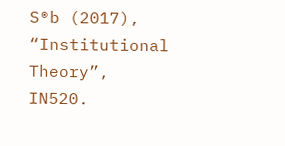S®b (2017), “Institutional Theory”, IN520.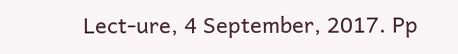Lect-ure, 4 September, 2017. Pp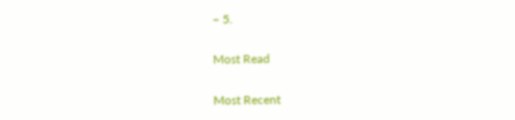– 5.

Most Read

Most Recent